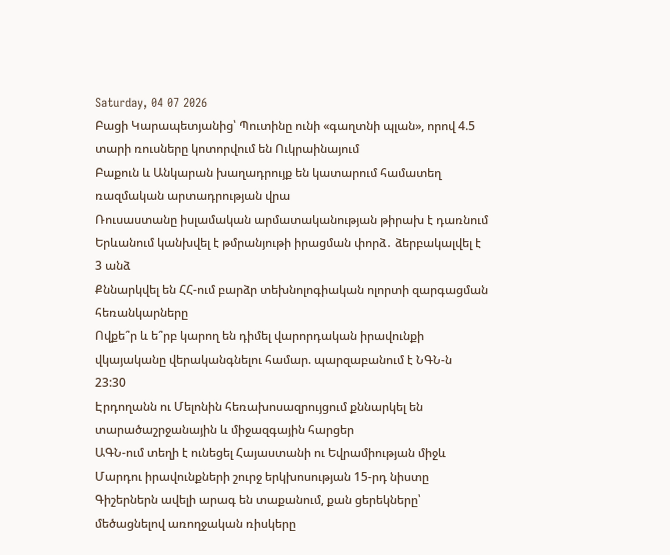Saturday, 04 07 2026
Բացի Կարապետյանից՝ Պուտինը ունի «գաղտնի պլան», որով 4.5 տարի ռուսները կոտորվում են Ուկրաինայում
Բաքուն և Անկարան խաղադրույք են կատարում համատեղ ռազմական արտադրության վրա
Ռուսաստանը իսլամական արմատականության թիրախ է դառնում
Երևանում կանխվել է թմրանյութի իրացման փորձ․ ձերբակալվել է 3 անձ
Քննարկվել են ՀՀ-ում բարձր տեխնոլոգիական ոլորտի զարգացման հեռանկարները
Ովքե՞ր և ե՞րբ կարող են դիմել վարորդական իրավունքի վկայականը վերականգնելու համար. պարզաբանում է ՆԳՆ-ն
23:30
Էրդողանն ու Մելոնին հեռախոսազրույցում քննարկել են տարածաշրջանային և միջազգային հարցեր
ԱԳՆ-ում տեղի է ունեցել Հայաստանի ու Եվրամիության միջև Մարդու իրավունքների շուրջ երկխոսության 15-րդ նիստը
Գիշերներն ավելի արագ են տաքանում, քան ցերեկները՝ մեծացնելով առողջական ռիսկերը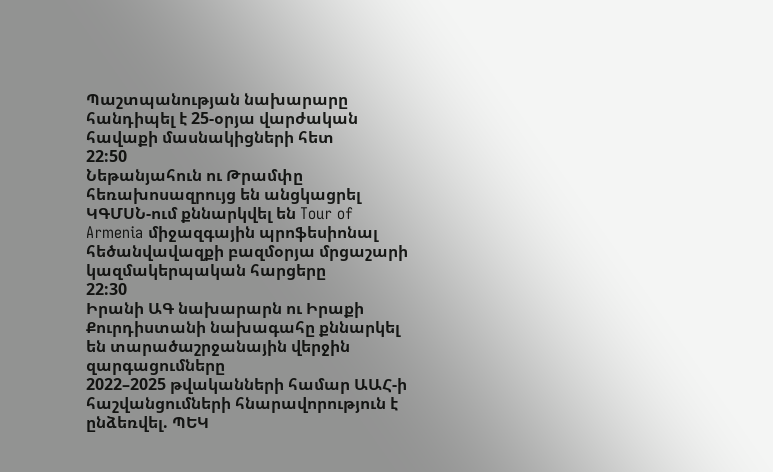Պաշտպանության նախարարը հանդիպել է 25-օրյա վարժական հավաքի մասնակիցների հետ
22:50
Նեթանյահուն ու Թրամփը հեռախոսազրույց են անցկացրել
ԿԳՄՍՆ-ում քննարկվել են Tour of Armenia միջազգային պրոֆեսիոնալ հեծանվավազքի բազմօրյա մրցաշարի կազմակերպական հարցերը
22:30
Իրանի ԱԳ նախարարն ու Իրաքի Քուրդիստանի նախագահը քննարկել են տարածաշրջանային վերջին զարգացումները
2022–2025 թվականների համար ԱԱՀ-ի հաշվանցումների հնարավորություն է ընձեռվել. ՊԵԿ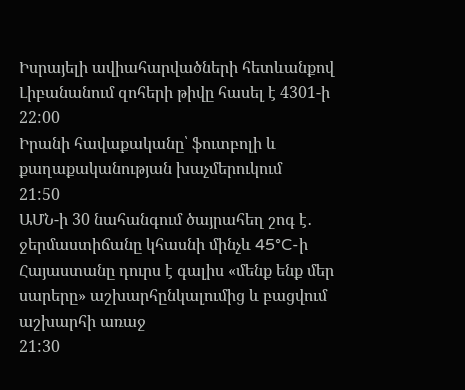Իսրայելի ավիահարվածների հետևանքով Լիբանանում զոհերի թիվը հասել է 4301-ի
22:00
Իրանի հավաքականը՝ ֆուտբոլի և քաղաքականության խաչմերուկում
21:50
ԱՄՆ-ի 30 նահանգում ծայրահեղ շոգ է․ ջերմաստիճանը կհասնի մինչև 45°C-ի
Հայաստանը դուրս է գալիս «մենք ենք մեր սարերը» աշխարհընկալումից և բացվում աշխարհի առաջ
21:30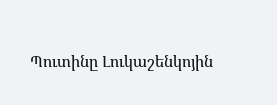Պուտինը Լուկաշենկոյին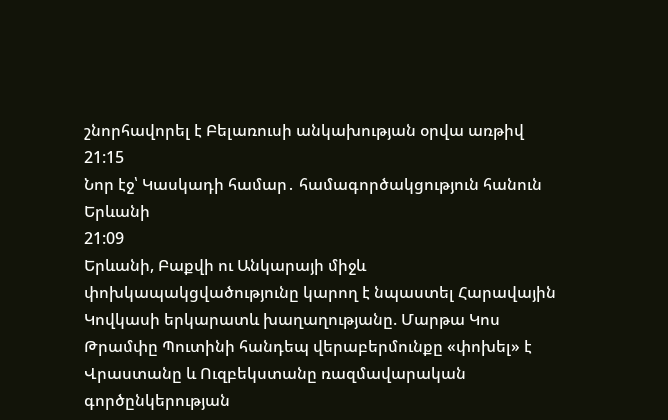շնորհավորել է Բելառուսի անկախության օրվա առթիվ
21:15
Նոր էջ՝ Կասկադի համար․ համագործակցություն հանուն Երևանի
21:09
Երևանի, Բաքվի ու Անկարայի միջև փոխկապակցվածությունը կարող է նպաստել Հարավային Կովկասի երկարատև խաղաղությանը. Մարթա Կոս
Թրամփը Պուտինի հանդեպ վերաբերմունքը «փոխել» է
Վրաստանը և Ուզբեկստանը ռազմավարական գործընկերության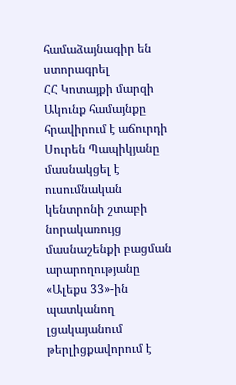համաձայնագիր են ստորագրել
ՀՀ Կոտայքի մարզի Ակունք համայնքը հրավիրում է աճուրդի
Սուրեն Պապիկյանը մասնակցել է ուսումնական կենտրոնի շտաբի նորակառույց մասնաշենքի բացման արարողությանը
«Ալեքս 33»-ին պատկանող լցակայանում թերլիցքավորում է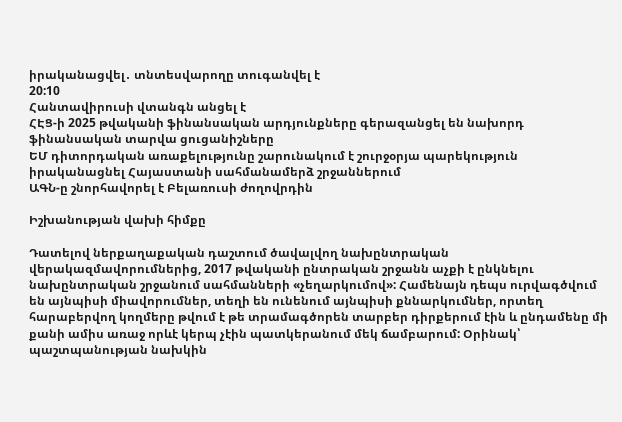իրականացվել․ տնտեսվարողը տուգանվել է
20:10
Հանտավիրուսի վտանգն անցել է
ՀԷՑ-ի 2025 թվականի ֆինանսական արդյունքները գերազանցել են նախորդ ֆինանսական տարվա ցուցանիշները
ԵՄ դիտորդական առաքելությունը շարունակում է շուրջօրյա պարեկություն իրականացնել Հայաստանի սահմանամերձ շրջաններում
ԱԳՆ-ը շնորհավորել է Բելառուսի ժողովրդին

Իշխանության վախի հիմքը

Դատելով ներքաղաքական դաշտում ծավալվող նախընտրական վերակազմավորումներից, 2017 թվականի ընտրական շրջանն աչքի է ընկնելու նախընտրական շրջանում սահմանների «չեղարկումով»: Համենայն դեպս ուրվագծվում են այնպիսի միավորումներ, տեղի են ունենում այնպիսի քննարկումներ, որտեղ հարաբերվող կողմերը թվում է թե տրամագծորեն տարբեր դիրքերում էին և ընդամենը մի քանի ամիս առաջ որևէ կերպ չէին պատկերանում մեկ ճամբարում: Օրինակ՝ պաշտպանության նախկին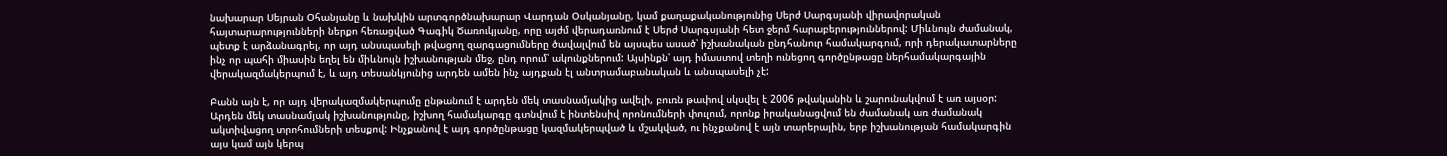նախարար Սեյրան Օհանյանը և նախկին արտգործնախարար Վարդան Օսկանյանը, կամ քաղաքականությունից Սերժ Սարգսյանի վիրավորական հայտարարությունների ներքո հեռացված Գագիկ Ծառուկյանը, որը այժմ վերադառնում է Սերժ Սարգսյանի հետ ջերմ հարաբերություններով: Միևնույն ժամանակ, պետք է արձանագրել, որ այդ անսպասելի թվացող զարգացումները ծավալվում են այսպես ասած՝ իշխանական ընդհանուր համակարգում, որի դերակատարները ինչ որ պահի միասին եղել են միևնույն իշխանության մեջ, ընդ որում՝ ակունքներում: Այսինքն՝ այդ իմաստով տեղի ունեցող գործընթացը ներհամակարգային վերակազմակերպում է, և այդ տեսանկյունից արդեն ամեն ինչ այդքան էլ անտրամաբանական և անսպասելի չէ:

Բանն այն է, որ այդ վերակազմակերպումը ընթանում է արդեն մեկ տասնամյակից ավելի, բուռն թափով սկսվել է 2006 թվականին և շարունակվում է առ այսօր: Արդեն մեկ տասնամյակ իշխանությունը, իշխող համակարգը գտնվում է ինտենսիվ որոնումների փուլում, որոնք իրականացվում են ժամանակ առ ժամանակ ակտիվացող տրոհումների տեսքով: Ինչքանով է այդ գործընթացը կազմակերպված և մշակված, ու ինչքանով է այն տարերային, երբ իշխանության համակարգին այս կամ այն կերպ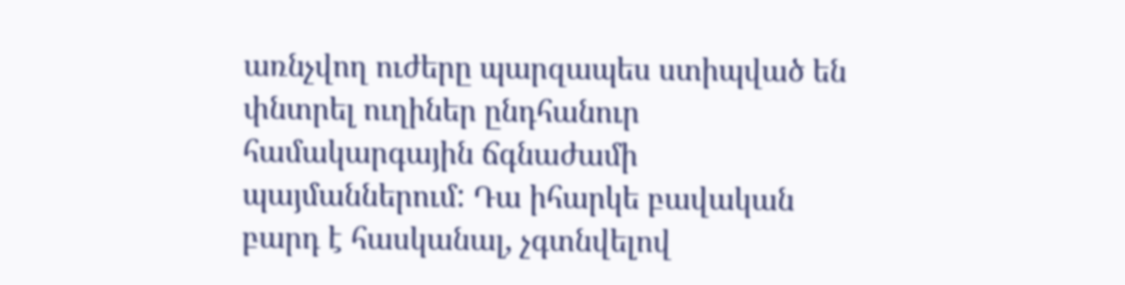առնչվող ուժերը պարզապես ստիպված են փնտրել ուղիներ ընդհանուր համակարգային ճգնաժամի պայմաններում: Դա իհարկե բավական բարդ է հասկանալ, չգտնվելով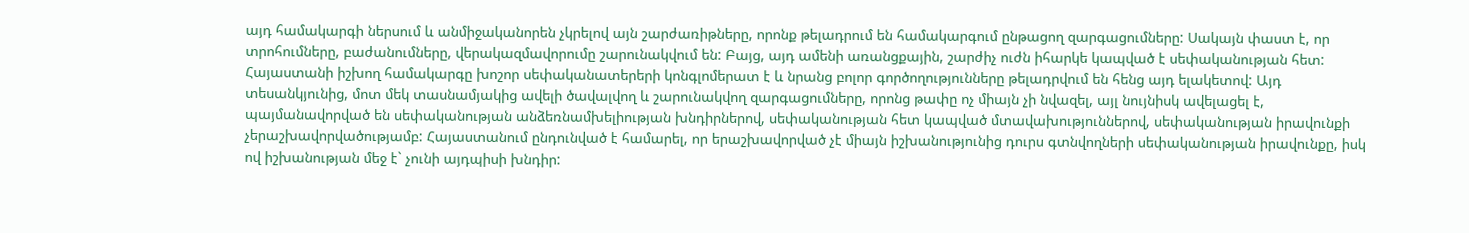այդ համակարգի ներսում և անմիջականորեն չկրելով այն շարժառիթները, որոնք թելադրում են համակարգում ընթացող զարգացումները: Սակայն փաստ է, որ տրոհումները, բաժանումները, վերակազմավորումը շարունակվում են: Բայց, այդ ամենի առանցքային, շարժիչ ուժն իհարկե կապված է սեփականության հետ: Հայաստանի իշխող համակարգը խոշոր սեփականատերերի կոնգլոմերատ է և նրանց բոլոր գործողությունները թելադրվում են հենց այդ ելակետով: Այդ տեսանկյունից, մոտ մեկ տասնամյակից ավելի ծավալվող և շարունակվող զարգացումները, որոնց թափը ոչ միայն չի նվազել, այլ նույնիսկ ավելացել է, պայմանավորված են սեփականության անձեռնամխելիության խնդիրներով, սեփականության հետ կապված մտավախություններով, սեփականության իրավունքի չերաշխավորվածությամբ: Հայաստանում ընդունված է համարել, որ երաշխավորված չէ միայն իշխանությունից դուրս գտնվողների սեփականության իրավունքը, իսկ ով իշխանության մեջ է` չունի այդպիսի խնդիր: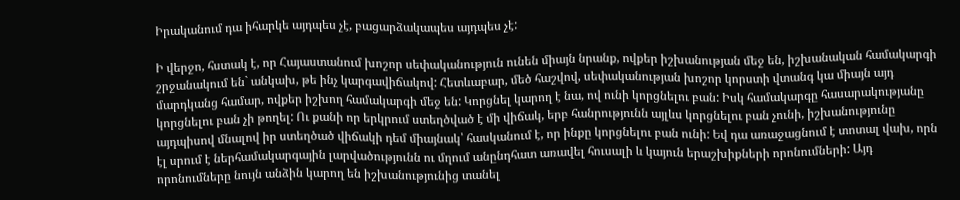Իրականում դա իհարկե այդպես չէ, բացարձակապես այդպես չէ:

Ի վերջո, հստակ է, որ Հայաստանում խոշոր սեփականություն ունեն միայն նրանք, ովքեր իշխանության մեջ են, իշխանական համակարգի շրջանակում են` անկախ, թե ինչ կարգավիճակով: Հետևաբար, մեծ հաշվով, սեփականության խոշոր կորստի վտանգ կա միայն այդ մարդկանց համար, ովքեր իշխող համակարգի մեջ են: Կորցնել կարող է նա, ով ունի կորցնելու բան: Իսկ համակարգը հասարակությանը կորցնելու բան չի թողել: Ու քանի որ երկրում ստեղծված է մի վիճակ, երբ հանրությունն այլևս կորցնելու բան չունի, իշխանությունը այդպիսով մնալով իր ստեղծած վիճակի դեմ միայնակ՝ հասկանում է, որ ինքը կորցնելու բան ունի: Եվ դա առաջացնում է տոտալ վախ, որն էլ սրում է ներհամակարգային լարվածությունն ու մղում անընդհատ առավել հուսալի և կայուն երաշխիքների որոնումների: Այդ որոնումները նույն անձին կարող են իշխանությունից տանել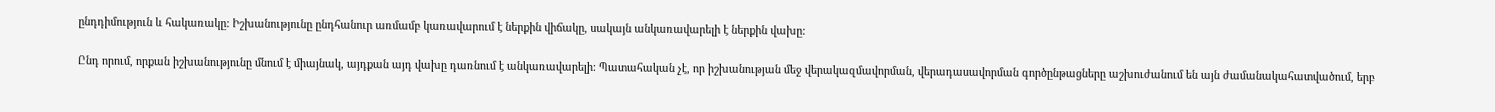ընդդիմություն և հակառակը: Իշխանությունը ընդհանուր առմամբ կառավարում է ներքին վիճակը, սակայն անկառավարելի է ներքին վախը:

Ընդ որում, որքան իշխանությունը մնում է միայնակ, այդքան այդ վախը դառնում է անկառավարելի: Պատահական չէ, որ իշխանության մեջ վերակազմավորման, վերադասավորման գործընթացները աշխուժանում են այն ժամանակահատվածում, երբ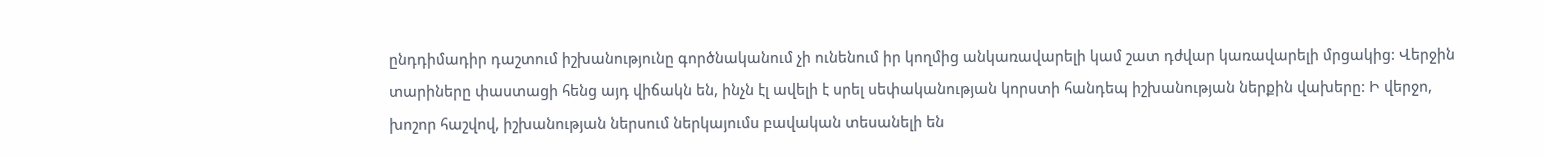ընդդիմադիր դաշտում իշխանությունը գործնականում չի ունենում իր կողմից անկառավարելի կամ շատ դժվար կառավարելի մրցակից: Վերջին տարիները փաստացի հենց այդ վիճակն են, ինչն էլ ավելի է սրել սեփականության կորստի հանդեպ իշխանության ներքին վախերը: Ի վերջո, խոշոր հաշվով, իշխանության ներսում ներկայումս բավական տեսանելի են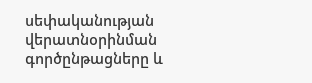սեփականության վերատնօրինման գործընթացները և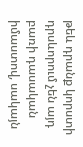թեև դրանք կորստի դրսևորում չեն այդ բառի դասական իմաստով, սակայն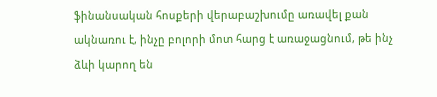ֆինանսական հոսքերի վերաբաշխումը առավել քան ակնառու է, ինչը բոլորի մոտ հարց է առաջացնում, թե ինչ ձևի կարող են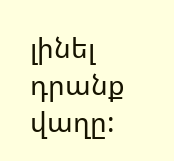լինել դրանք վաղը: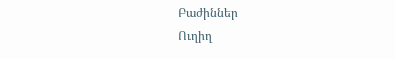Բաժիններ
Ուղիղ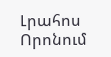Լրահոս
Որոնում